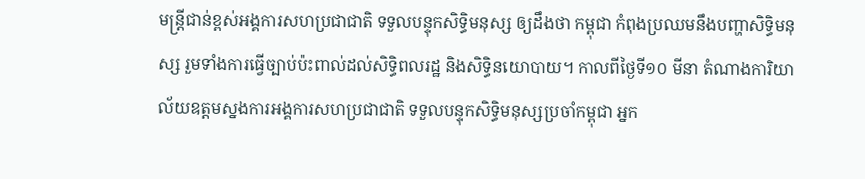មន្ត្រីជាន់ខ្ពស់អង្គការសហប្រជាជាតិ ទទួលបន្ទុកសិទ្ធិមនុស្ស ឲ្យដឹងថា កម្ពុជា កំពុងប្រឈមនឹងបញ្ហាសិទ្ធិមនុស្ស រួមទាំងការធ្វើច្បាប់ប៉ះពាល់ដល់សិទ្ធិពលរដ្ឋ និងសិទ្ធិនយោបាយ។ កាលពីថ្ងៃទី១០ មីនា តំណាងការិយាល័យឧត្តមស្នងការអង្គការសហប្រជាជាតិ ទទួលបន្ទុកសិទ្ធិមនុស្សប្រចាំកម្ពុជា អ្នក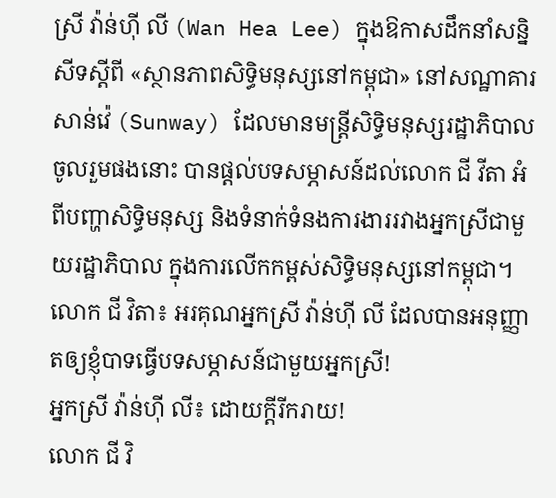ស្រី វ៉ាន់ហ៊ី លី (Wan Hea Lee) ក្នុងឱកាសដឹកនាំសន្និសីទស្ដីពី «ស្ថានភាពសិទ្ធិមនុស្សនៅកម្ពុជា» នៅសណ្ឋាគារសាន់វ៉េ (Sunway) ដែលមានមន្ត្រីសិទ្ធិមនុស្សរដ្ឋាភិបាលចូលរួមផងនោះ បានផ្តល់បទសម្ភាសន៍ដល់លោក ជី វីតា អំពីបញ្ហាសិទ្ធិមនុស្ស និងទំនាក់ទំនងការងាររវាងអ្នកស្រីជាមួយរដ្ឋាភិបាល ក្នុងការលើកកម្ពស់សិទ្ធិមនុស្សនៅកម្ពុជា។
លោក ជី វិតា៖ អរគុណអ្នកស្រី វ៉ាន់ហ៊ី លី ដែលបានអនុញ្ញាតឲ្យខ្ញុំបាទធ្វើបទសម្ភាសន៍ជាមួយអ្នកស្រី!
អ្នកស្រី វ៉ាន់ហ៊ី លី៖ ដោយក្ដីរីករាយ!
លោក ជី វិ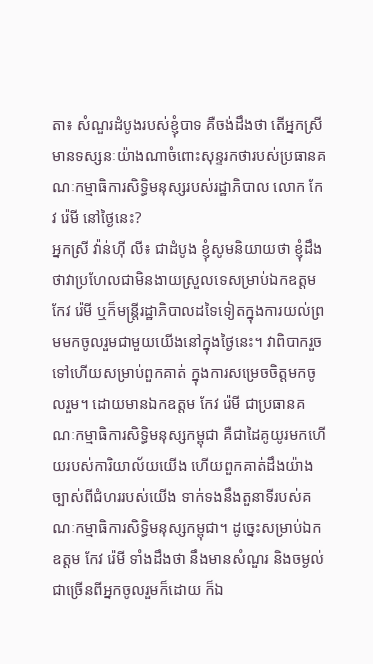តា៖ សំណួរដំបូងរបស់ខ្ញុំបាទ គឺចង់ដឹងថា តើអ្នកស្រីមានទស្សនៈយ៉ាងណាចំពោះសុន្ទរកថារបស់ប្រធានគណៈកម្មាធិការសិទ្ធិមនុស្សរបស់រដ្ឋាភិបាល លោក កែវ រ៉េមី នៅថ្ងៃនេះ?
អ្នកស្រី វ៉ាន់ហ៊ី លី៖ ជាដំបូង ខ្ញុំសូមនិយាយថា ខ្ញុំដឹងថាវាប្រហែលជាមិនងាយស្រួលទេសម្រាប់ឯកឧត្ដម កែវ រ៉េមី ឬក៏មន្ត្រីរដ្ឋាភិបាលដទៃទៀតក្នុងការយល់ព្រមមកចូលរួមជាមួយយើងនៅក្នុងថ្ងៃនេះ។ វាពិបាករួចទៅហើយសម្រាប់ពួកគាត់ ក្នុងការសម្រេចចិត្តមកចូលរួម។ ដោយមានឯកឧត្ដម កែវ រ៉េមី ជាប្រធានគណៈកម្មាធិការសិទ្ធិមនុស្សកម្ពុជា គឺជាដៃគូយូរមកហើយរបស់ការិយាល័យយើង ហើយពួកគាត់ដឹងយ៉ាងច្បាស់ពីជំហររបស់យើង ទាក់ទងនឹងតួនាទីរបស់គណៈកម្មាធិការសិទ្ធិមនុស្សកម្ពុជា។ ដូច្នេះសម្រាប់ឯកឧត្ដម កែវ រ៉េមី ទាំងដឹងថា នឹងមានសំណួរ និងចម្ងល់ជាច្រើនពីអ្នកចូលរួមក៏ដោយ ក៏ឯ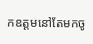កឧត្ដមនៅតែមកចូ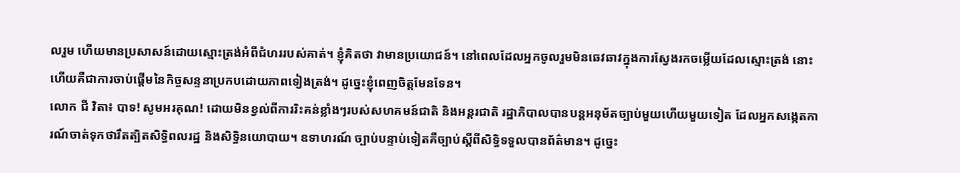លរួម ហើយមានប្រសាសន៍ដោយស្មោះត្រង់អំពីជំហររបស់គាត់។ ខ្ញុំគិតថា វាមានប្រយោជន៍។ នៅពេលដែលអ្នកចូលរួមមិនឆេវឆាវក្នុងការស្វែងរកចម្លើយដែលស្មោះត្រង់ នោះហើយគឺជាការចាប់ផ្ដើមនៃកិច្ចសន្ទនាប្រកបដោយភាពទៀងត្រង់។ ដូច្នេះខ្ញុំពេញចិត្តមែនទែន។
លោក ជី វិតា៖ បាទ! សូមអរគុណ! ដោយមិនខ្វល់ពីការរិះគន់ខ្លាំងៗរបស់សហគមន៍ជាតិ និងអន្តរជាតិ រដ្ឋាភិបាលបានបន្តអនុម័តច្បាប់មួយហើយមួយទៀត ដែលអ្នកសង្កេតការណ៍ចាត់ទុកថារឹតត្បិតសិទ្ធិពលរដ្ឋ និងសិទ្ធិនយោបាយ។ ឧទាហរណ៍ ច្បាប់បន្ទាប់ទៀតគឺច្បាប់ស្ដីពីសិទ្ធិទទួលបានព័ត៌មាន។ ដូច្នេះ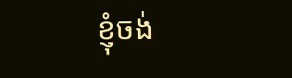ខ្ញុំចង់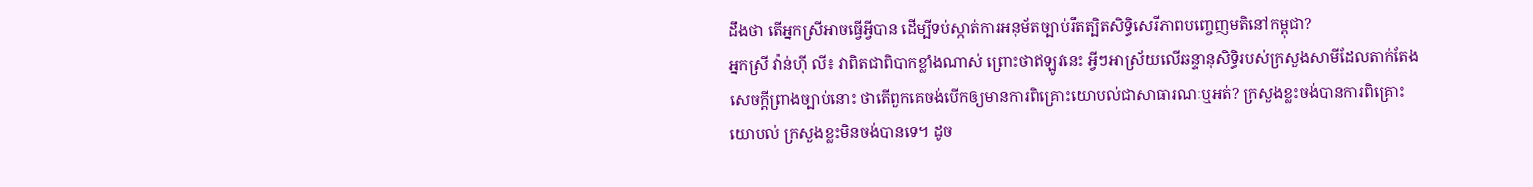ដឹងថា តើអ្នកស្រីអាចធ្វើអ្វីបាន ដើម្បីទប់ស្កាត់ការអនុម័តច្បាប់រឹតត្បិតសិទ្ធិសេរីភាពបញ្ចេញមតិនៅកម្ពុជា?
អ្នកស្រី វ៉ាន់ហ៊ី លី៖ វាពិតជាពិបាកខ្លាំងណាស់ ព្រោះថាឥឡូវនេះ អ្វីៗអាស្រ័យលើឆន្ទានុសិទ្ធិរបស់ក្រសួងសាមីដែលតាក់តែងសេចក្ដីព្រាងច្បាប់នោះ ថាតើពួកគេចង់បើកឲ្យមានការពិគ្រោះយោបល់ជាសាធារណៈឬអត់? ក្រសួងខ្លះចង់បានការពិគ្រោះយោបល់ ក្រសួងខ្លះមិនចង់បានទេ។ ដូច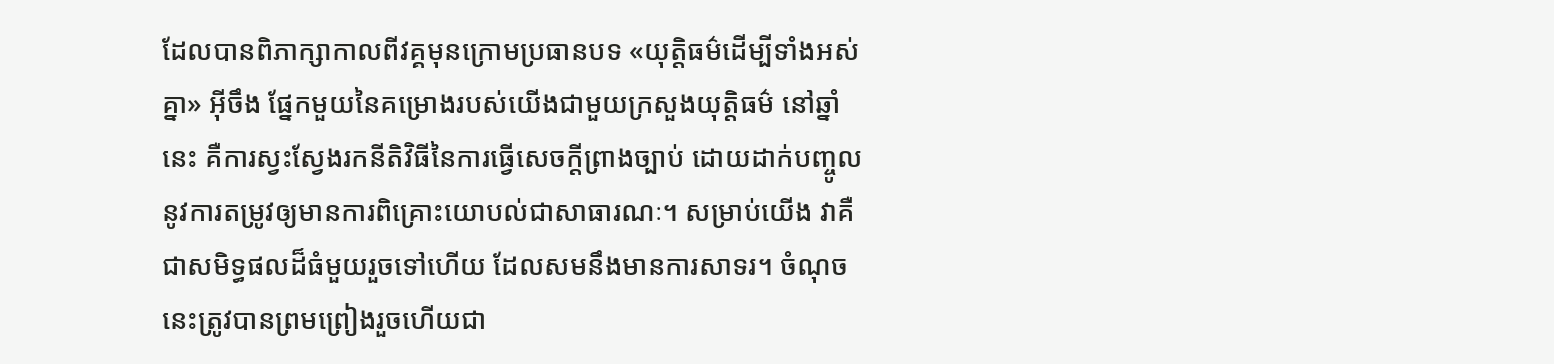ដែលបានពិភាក្សាកាលពីវគ្គមុនក្រោមប្រធានបទ «យុត្តិធម៌ដើម្បីទាំងអស់គ្នា» អ៊ីចឹង ផ្នែកមួយនៃគម្រោងរបស់យើងជាមួយក្រសួងយុត្តិធម៌ នៅឆ្នាំនេះ គឺការស្វះស្វែងរកនីតិវិធីនៃការធ្វើសេចក្ដីព្រាងច្បាប់ ដោយដាក់បញ្ចូលនូវការតម្រូវឲ្យមានការពិគ្រោះយោបល់ជាសាធារណៈ។ សម្រាប់យើង វាគឺជាសមិទ្ធផលដ៏ធំមួយរួចទៅហើយ ដែលសមនឹងមានការសាទរ។ ចំណុចនេះត្រូវបានព្រមព្រៀងរួចហើយជា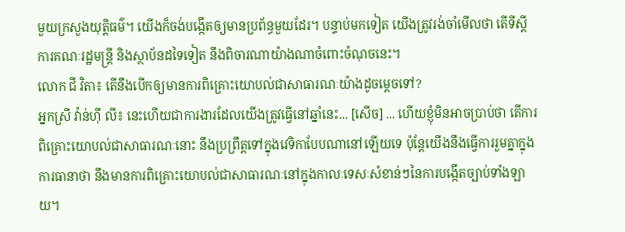មួយក្រសួងយុត្តិធម៌។ យើងក៏ចង់បង្កើតឲ្យមានប្រព័ន្ធមួយដែរ។ បន្ទាប់មកទៀត យើងត្រូវរង់ចាំមើលថា តើទីស្ដីការគណៈរដ្ឋមន្ត្រី និងស្ថាប័នដទៃទៀត នឹងពិចារណាយ៉ាងណាចំពោះចំណុចនេះ។
លោក ជី វិតា៖ តើនឹងបើកឲ្យមានការពិគ្រោះយោបល់ជាសាធារណៈយ៉ាងដូចម្ដេចទៅ?
អ្នកស្រី វ៉ាន់ហ៊ី លី៖ នេះហើយជាការងារដែលយើងត្រូវធ្វើនៅឆ្នាំនេះ... [សើច] ... ហើយខ្ញុំមិនអាចប្រាប់ថា តើការពិគ្រោះយោបល់ជាសាធារណៈនោះ នឹងប្រព្រឹត្តទៅក្នុងវេទិកាបែបណានៅឡើយទេ ប៉ុន្តែយើងនឹងធ្វើការរួមគ្នាក្នុងការធានាថា នឹងមានការពិគ្រោះយោបល់ជាសាធារណៈនៅក្នុងកាលៈទេសៈសំខាន់ៗនៃការបង្កើតច្បាប់ទាំងឡាយ។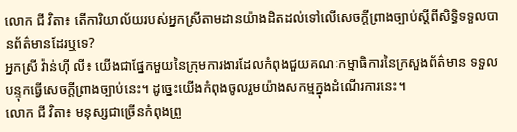លោក ជី វិតា៖ តើការិយាល័យរបស់អ្នកស្រីតាមដានយ៉ាងដិតដល់ទៅលើសេចក្ដីព្រាងច្បាប់ស្ដីពីសិទ្ធិទទួលបានព័ត៌មានដែរឬទេ?
អ្នកស្រី វ៉ាន់ហ៊ី លី៖ យើងជាផ្នែកមួយនៃក្រុមការងារដែលកំពុងជួយគណៈកម្មាធិការនៃក្រសួងព័ត៌មាន ទទួលបន្ទុកធ្វើសេចក្ដីព្រាងច្បាប់នេះ។ ដូច្នេះយើងកំពុងចូលរួមយ៉ាងសកម្មក្នុងដំណើរការនេះ។
លោក ជី វិតា៖ មនុស្សជាច្រើនកំពុងព្រួ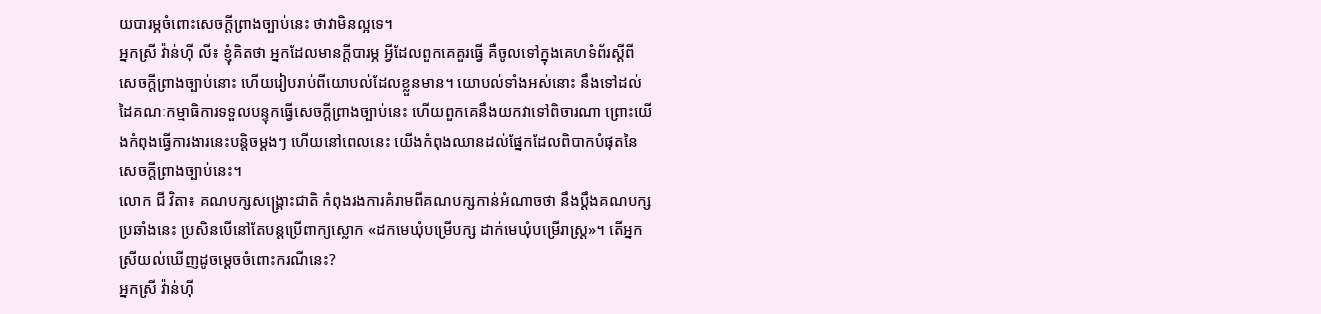យបារម្ភចំពោះសេចក្ដីព្រាងច្បាប់នេះ ថាវាមិនល្អទេ។
អ្នកស្រី វ៉ាន់ហ៊ី លី៖ ខ្ញុំគិតថា អ្នកដែលមានក្ដីបារម្ភ អ្វីដែលពួកគេគួរធ្វើ គឺចូលទៅក្នុងគេហទំព័រស្ដីពីសេចក្ដីព្រាងច្បាប់នោះ ហើយរៀបរាប់ពីយោបល់ដែលខ្លួនមាន។ យោបល់ទាំងអស់នោះ នឹងទៅដល់ដៃគណៈកម្មាធិការទទួលបន្ទុកធ្វើសេចក្ដីព្រាងច្បាប់នេះ ហើយពួកគេនឹងយកវាទៅពិចារណា ព្រោះយើងកំពុងធ្វើការងារនេះបន្តិចម្ដងៗ ហើយនៅពេលនេះ យើងកំពុងឈានដល់ផ្នែកដែលពិបាកបំផុតនៃសេចក្ដីព្រាងច្បាប់នេះ។
លោក ជី វិតា៖ គណបក្សសង្គ្រោះជាតិ កំពុងរងការគំរាមពីគណបក្សកាន់អំណាចថា នឹងប្ដឹងគណបក្សប្រឆាំងនេះ ប្រសិនបើនៅតែបន្តប្រើពាក្យស្លោក «ដកមេឃុំបម្រើបក្ស ដាក់មេឃុំបម្រើរាស្ត្រ»។ តើអ្នកស្រីយល់ឃើញដូចម្ដេចចំពោះករណីនេះ?
អ្នកស្រី វ៉ាន់ហ៊ី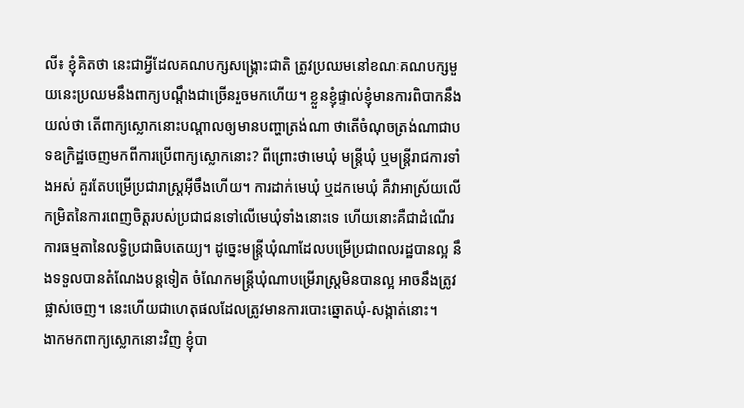លី៖ ខ្ញុំគិតថា នេះជាអ្វីដែលគណបក្សសង្គ្រោះជាតិ ត្រូវប្រឈមនៅខណៈគណបក្សមួយនេះប្រឈមនឹងពាក្យបណ្ដឹងជាច្រើនរួចមកហើយ។ ខ្លួនខ្ញុំផ្ទាល់ខ្ញុំមានការពិបាកនឹងយល់ថា តើពាក្យស្លោកនោះបណ្ដាលឲ្យមានបញ្ហាត្រង់ណា ថាតើចំណុចត្រង់ណាជាបទឧក្រិដ្ឋចេញមកពីការប្រើពាក្យស្លោកនោះ? ពីព្រោះថាមេឃុំ មន្ត្រីឃុំ ឬមន្ត្រីរាជការទាំងអស់ គួរតែបម្រើប្រជារាស្ត្រអ៊ីចឹងហើយ។ ការដាក់មេឃុំ ឬដកមេឃុំ គឺវាអាស្រ័យលើកម្រិតនៃការពេញចិត្តរបស់ប្រជាជនទៅលើមេឃុំទាំងនោះទេ ហើយនោះគឺជាដំណើរការធម្មតានៃលទ្ធិប្រជាធិបតេយ្យ។ ដូច្នេះមន្ត្រីឃុំណាដែលបម្រើប្រជាពលរដ្ឋបានល្អ នឹងទទួលបានតំណែងបន្តទៀត ចំណែកមន្ត្រីឃុំណាបម្រើរាស្ត្រមិនបានល្អ អាចនឹងត្រូវផ្លាស់ចេញ។ នេះហើយជាហេតុផលដែលត្រូវមានការបោះឆ្នោតឃុំ-សង្កាត់នោះ។
ងាកមកពាក្យស្លោកនោះវិញ ខ្ញុំបា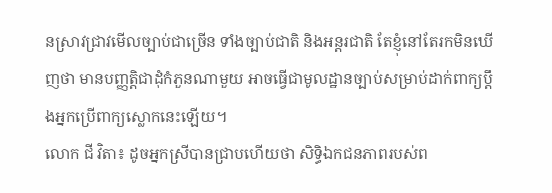នស្រាវជ្រាវមើលច្បាប់ជាច្រើន ទាំងច្បាប់ជាតិ និងអន្តរជាតិ តែខ្ញុំនៅតែរកមិនឃើញថា មានបញ្ញត្តិជាដុំកំភួនណាមួយ អាចធ្វើជាមូលដ្ឋានច្បាប់សម្រាប់ដាក់ពាក្យប្ដឹងអ្នកប្រើពាក្យស្លោកនេះឡើយ។
លោក ជី វិតា៖ ដូចអ្នកស្រីបានជ្រាបហើយថា សិទ្ធិឯកជនភាពរបស់ព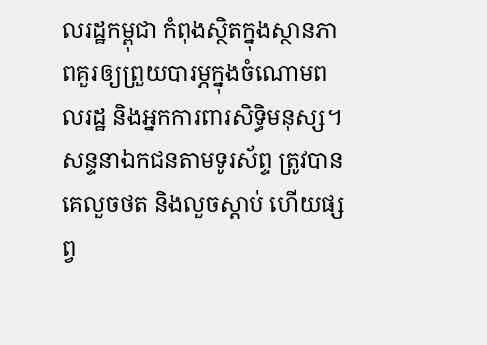លរដ្ឋកម្ពុជា កំពុងស្ថិតក្នុងស្ថានភាពគួរឲ្យព្រួយបារម្ភក្នុងចំណោមពលរដ្ឋ និងអ្នកការពារសិទ្ធិមនុស្ស។ សន្ទនាឯកជនតាមទូរស័ព្ទ ត្រូវបានគេលួចថត និងលួចស្ដាប់ ហើយផ្សព្វ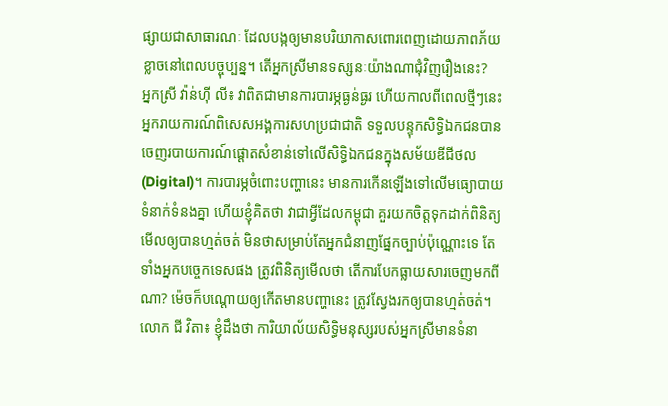ផ្សាយជាសាធារណៈ ដែលបង្កឲ្យមានបរិយាកាសពោរពេញដោយភាពភ័យខ្លាចនៅពេលបច្ចុប្បន្ន។ តើអ្នកស្រីមានទស្សនៈយ៉ាងណាជុំវិញរឿងនេះ?
អ្នកស្រី វ៉ាន់ហ៊ី លី៖ វាពិតជាមានការបារម្ភធ្ងន់ធ្ងរ ហើយកាលពីពេលថ្មីៗនេះ អ្នករាយការណ៍ពិសេសអង្គការសហប្រជាជាតិ ទទួលបន្ទុកសិទ្ធិឯកជនបានចេញរបាយការណ៍ផ្ដោតសំខាន់ទៅលើសិទ្ធិឯកជនក្នុងសម័យឌីជីថល (Digital)។ ការបារម្ភចំពោះបញ្ហានេះ មានការកើនឡើងទៅលើមធ្យោបាយទំនាក់ទំនងគ្នា ហើយខ្ញុំគិតថា វាជាអ្វីដែលកម្ពុជា គួរយកចិត្តទុកដាក់ពិនិត្យមើលឲ្យបានហ្មត់ចត់ មិនថាសម្រាប់តែអ្នកជំនាញផ្នែកច្បាប់ប៉ុណ្ណោះទេ តែទាំងអ្នកបច្ចេកទេសផង ត្រូវពិនិត្យមើលថា តើការបែកធ្លាយសារចេញមកពីណា? ម៉េចក៏បណ្តោយឲ្យកើតមានបញ្ហានេះ ត្រូវស្វែងរកឲ្យបានហ្មត់ចត់។
លោក ជី វិតា៖ ខ្ញុំដឹងថា ការិយាល័យសិទ្ធិមនុស្សរបស់អ្នកស្រីមានទំនា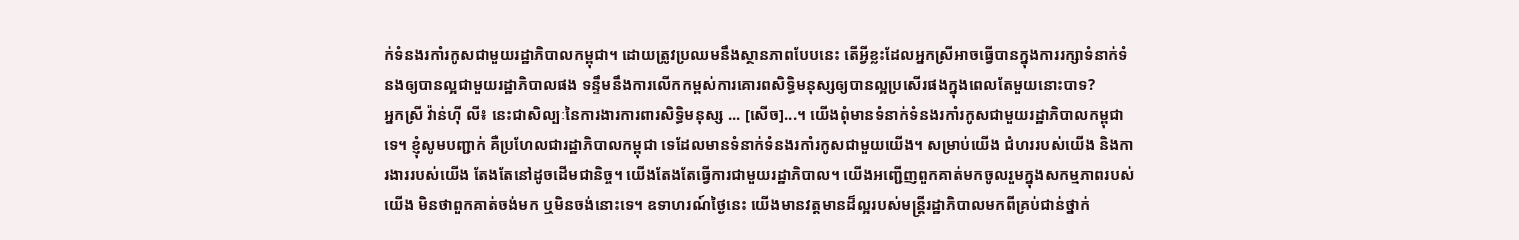ក់ទំនងរកាំរកូសជាមួយរដ្ឋាភិបាលកម្ពុជា។ ដោយត្រូវប្រឈមនឹងស្ថានភាពបែបនេះ តើអ្វីខ្លះដែលអ្នកស្រីអាចធ្វើបានក្នុងការរក្សាទំនាក់ទំនងឲ្យបានល្អជាមួយរដ្ឋាភិបាលផង ទន្ទឹមនឹងការលើកកម្ពស់ការគោរពសិទ្ធិមនុស្សឲ្យបានល្អប្រសើរផងក្នុងពេលតែមួយនោះបាទ?
អ្នកស្រី វ៉ាន់ហ៊ី លី៖ នេះជាសិល្បៈនៃការងារការពារសិទ្ធិមនុស្ស ... [សើច]...។ យើងពុំមានទំនាក់ទំនងរកាំរកូសជាមួយរដ្ឋាភិបាលកម្ពុជា ទេ។ ខ្ញុំសូមបញ្ជាក់ គឺប្រហែលជារដ្ឋាភិបាលកម្ពុជា ទេដែលមានទំនាក់ទំនងរកាំរកូសជាមួយយើង។ សម្រាប់យើង ជំហររបស់យើង និងការងាររបស់យើង តែងតែនៅដូចដើមជានិច្ច។ យើងតែងតែធ្វើការជាមួយរដ្ឋាភិបាល។ យើងអញ្ជើញពួកគាត់មកចូលរួមក្នុងសកម្មភាពរបស់យើង មិនថាពួកគាត់ចង់មក ឬមិនចង់នោះទេ។ ឧទាហរណ៍ថ្ងៃនេះ យើងមានវត្តមានដ៏ល្អរបស់មន្ត្រីរដ្ឋាភិបាលមកពីគ្រប់ជាន់ថ្នាក់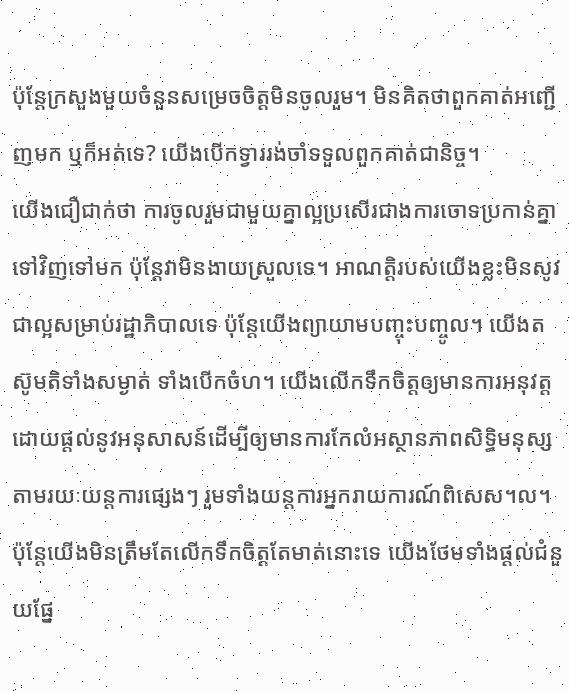ប៉ុន្តែក្រសួងមួយចំនួនសម្រេចចិត្តមិនចូលរួម។ មិនគិតថាពួកគាត់អញ្ជើញមក ឬក៏អត់ទេ? យើងបើកទ្វាររង់ចាំទទួលពួកគាត់ជានិច្ច។
យើងជឿជាក់ថា ការចូលរួមជាមួយគ្នាល្អប្រសើរជាងការចោទប្រកាន់គ្នាទៅវិញទៅមក ប៉ុន្តែវាមិនងាយស្រួលទេ។ អាណត្តិរបស់យើងខ្លះមិនសូវជាល្អសម្រាប់រដ្ឋាភិបាលទេ ប៉ុន្តែយើងព្យាយាមបញ្ចុះបញ្ចូល។ យើងតស៊ូមតិទាំងសម្ងាត់ ទាំងបើកចំហ។ យើងលើកទឹកចិត្តឲ្យមានការអនុវត្តដោយផ្ដល់នូវអនុសាសន៍ដើម្បីឲ្យមានការកែលំអស្ថានភាពសិទ្ធិមនុស្សតាមរយៈយន្តការផ្សេងៗ រួមទាំងយន្តការអ្នករាយការណ៍ពិសេស។ល។ ប៉ុន្តែយើងមិនត្រឹមតែលើកទឹកចិត្តតែមាត់នោះទេ យើងថែមទាំងផ្ដល់ជំនួយផ្នែ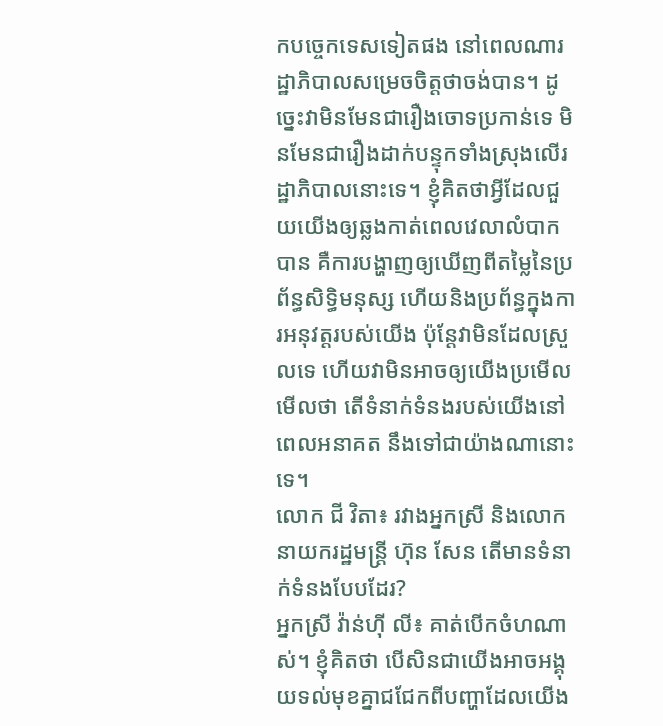កបច្ចេកទេសទៀតផង នៅពេលណារដ្ឋាភិបាលសម្រេចចិត្តថាចង់បាន។ ដូច្នេះវាមិនមែនជារឿងចោទប្រកាន់ទេ មិនមែនជារឿងដាក់បន្ទុកទាំងស្រុងលើរដ្ឋាភិបាលនោះទេ។ ខ្ញុំគិតថាអ្វីដែលជួយយើងឲ្យឆ្លងកាត់ពេលវេលាលំបាកបាន គឺការបង្ហាញឲ្យឃើញពីតម្លៃនៃប្រព័ន្ធសិទ្ធិមនុស្ស ហើយនិងប្រព័ន្ធក្នុងការអនុវត្តរបស់យើង ប៉ុន្តែវាមិនដែលស្រួលទេ ហើយវាមិនអាចឲ្យយើងប្រមើលមើលថា តើទំនាក់ទំនងរបស់យើងនៅពេលអនាគត នឹងទៅជាយ៉ាងណានោះទេ។
លោក ជី វិតា៖ រវាងអ្នកស្រី និងលោកនាយករដ្ឋមន្ត្រី ហ៊ុន សែន តើមានទំនាក់ទំនងបែបដែរ?
អ្នកស្រី វ៉ាន់ហ៊ី លី៖ គាត់បើកចំហណាស់។ ខ្ញុំគិតថា បើសិនជាយើងអាចអង្គុយទល់មុខគ្នាជជែកពីបញ្ហាដែលយើង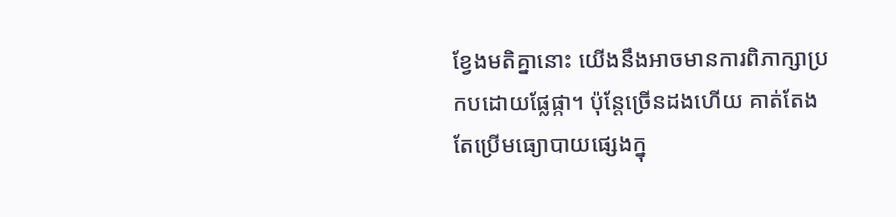ខ្វែងមតិគ្នានោះ យើងនឹងអាចមានការពិភាក្សាប្រកបដោយផ្លែផ្កា។ ប៉ុន្តែច្រើនដងហើយ គាត់តែងតែប្រើមធ្យោបាយផ្សេងក្នុ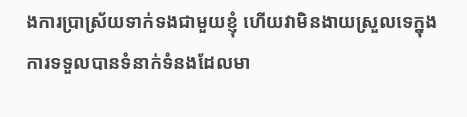ងការប្រាស្រ័យទាក់ទងជាមួយខ្ញុំ ហើយវាមិនងាយស្រួលទេក្នុងការទទួលបានទំនាក់ទំនងដែលមា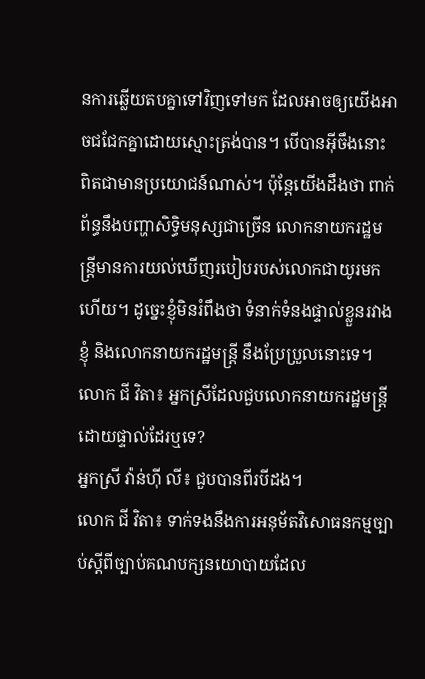នការឆ្លើយតបគ្នាទៅវិញទៅមក ដែលអាចឲ្យយើងអាចជជែកគ្នាដោយស្មោះត្រង់បាន។ បើបានអ៊ីចឹងនោះ ពិតជាមានប្រយោជន៍ណាស់។ ប៉ុន្តែយើងដឹងថា ពាក់ព័ន្ធនឹងបញ្ហាសិទ្ធិមនុស្សជាច្រើន លោកនាយករដ្ឋមន្ត្រីមានការយល់ឃើញរបៀបរបស់លោកជាយូរមកហើយ។ ដូច្នេះខ្ញុំមិនរំពឹងថា ទំនាក់ទំនងផ្ទាល់ខ្លួនរវាងខ្ញុំ និងលោកនាយករដ្ឋមន្ត្រី នឹងប្រែប្រួលនោះទេ។
លោក ជី វិតា៖ អ្នកស្រីដែលជួបលោកនាយករដ្ឋមន្ត្រីដោយផ្ទាល់ដែរឬទេ?
អ្នកស្រី វ៉ាន់ហ៊ី លី៖ ជួបបានពីរបីដង។
លោក ជី វិតា៖ ទាក់ទងនឹងការអនុម័តវិសោធនកម្មច្បាប់ស្ដីពីច្បាប់គណបក្សនយោបាយដែល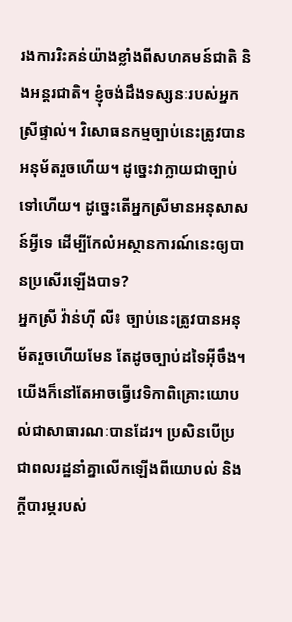រងការរិះគន់យ៉ាងខ្លាំងពីសហគមន៍ជាតិ និងអន្តរជាតិ។ ខ្ញុំចង់ដឹងទស្សនៈរបស់អ្នកស្រីផ្ទាល់។ វិសោធនកម្មច្បាប់នេះត្រូវបានអនុម័តរួចហើយ។ ដូច្នេះវាក្លាយជាច្បាប់ទៅហើយ។ ដូច្នេះតើអ្នកស្រីមានអនុសាសន៍អ្វីទេ ដើម្បីកែលំអស្ថានការណ៍នេះឲ្យបានប្រសើរឡើងបាទ?
អ្នកស្រី វ៉ាន់ហ៊ី លី៖ ច្បាប់នេះត្រូវបានអនុម័តរួចហើយមែន តែដូចច្បាប់ដទៃអ៊ីចឹង។ យើងក៏នៅតែអាចធ្វើវេទិកាពិគ្រោះយោបល់ជាសាធារណៈបានដែរ។ ប្រសិនបើប្រជាពលរដ្ឋនាំគ្នាលើកឡើងពីយោបល់ និងក្ដីបារម្ភរបស់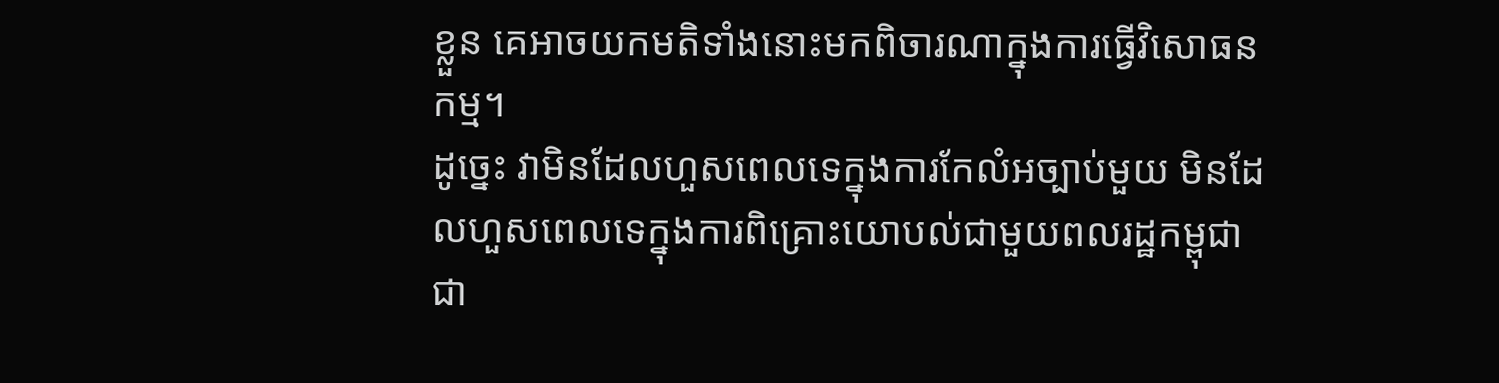ខ្លួន គេអាចយកមតិទាំងនោះមកពិចារណាក្នុងការធ្វើវិសោធនកម្ម។
ដូច្នេះ វាមិនដែលហួសពេលទេក្នុងការកែលំអច្បាប់មួយ មិនដែលហួសពេលទេក្នុងការពិគ្រោះយោបល់ជាមួយពលរដ្ឋកម្ពុជា ជា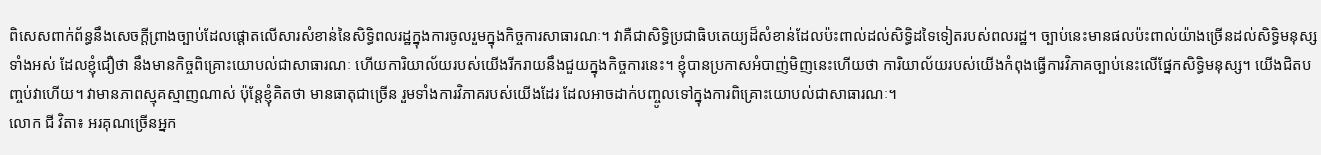ពិសេសពាក់ព័ន្ធនឹងសេចក្ដីព្រាងច្បាប់ដែលផ្ដោតលើសារសំខាន់នៃសិទ្ធិពលរដ្ឋក្នុងការចូលរួមក្នុងកិច្ចការសាធារណៈ។ វាគឺជាសិទ្ធិប្រជាធិបតេយ្យដ៏សំខាន់ដែលប៉ះពាល់ដល់សិទ្ធិដទៃទៀតរបស់ពលរដ្ឋ។ ច្បាប់នេះមានផលប៉ះពាល់យ៉ាងច្រើនដល់សិទ្ធិមនុស្សទាំងអស់ ដែលខ្ញុំជឿថា នឹងមានកិច្ចពិគ្រោះយោបល់ជាសាធារណៈ ហើយការិយាល័យរបស់យើងរីករាយនឹងជួយក្នុងកិច្ចការនេះ។ ខ្ញុំបានប្រកាសអំបាញ់មិញនេះហើយថា ការិយាល័យរបស់យើងកំពុងធ្វើការវិភាគច្បាប់នេះលើផ្នែកសិទ្ធិមនុស្ស។ យើងជិតបញ្ចប់វាហើយ។ វាមានភាពស្មុគស្មាញណាស់ ប៉ុន្តែខ្ញុំគិតថា មានធាតុជាច្រើន រួមទាំងការវិភាគរបស់យើងដែរ ដែលអាចដាក់បញ្ចូលទៅក្នុងការពិគ្រោះយោបល់ជាសាធារណៈ។
លោក ជី វិតា៖ អរគុណច្រើនអ្នក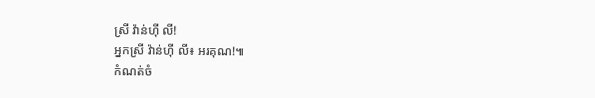ស្រី វ៉ាន់ហ៊ី លី!
អ្នកស្រី វ៉ាន់ហ៊ី លី៖ អរគុណ!៕
កំណត់ចំ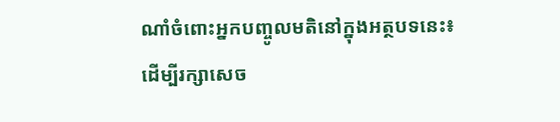ណាំចំពោះអ្នកបញ្ចូលមតិនៅក្នុងអត្ថបទនេះ៖
ដើម្បីរក្សាសេច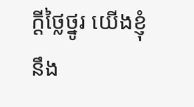ក្ដីថ្លៃថ្នូរ យើងខ្ញុំនឹង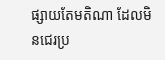ផ្សាយតែមតិណា ដែលមិនជេរប្រ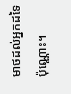មាថដល់អ្នកដទៃប៉ុណ្ណោះ។